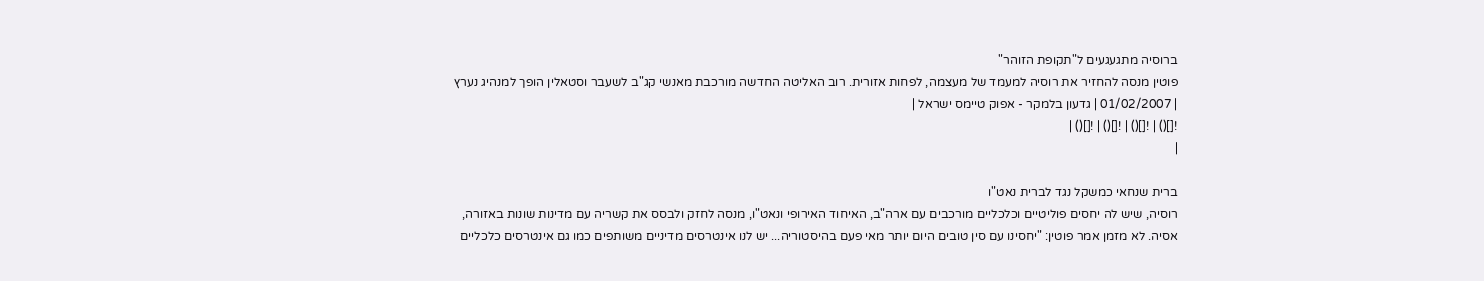ברוסיה מתגעגעים ל"תקופת הזוהר"
פוטין מנסה להחזיר את רוסיה למעמד של מעצמה, לפחות אזורית. רוב האליטה החדשה מורכבת מאנשי קג"ב לשעבר וסטאלין הופך למנהיג נערץ
| 01/02/2007 | גדעון בלמקר - אפוק טיימס ישראל |
![]() | ![]() | ![]() | ![]() |
|

ברית שנחאי כמשקל נגד לברית נאט"ו
רוסיה, שיש לה יחסים פוליטיים וכלכליים מורכבים עם ארה"ב, האיחוד האירופי ונאט"ו, מנסה לחזק ולבסס את קשריה עם מדינות שונות באזורה, אסיה. לא מזמן אמר פוטין: "יחסינו עם סין טובים היום יותר מאי פעם בהיסטוריה... יש לנו אינטרסים מדיניים משותפים כמו גם אינטרסים כלכליים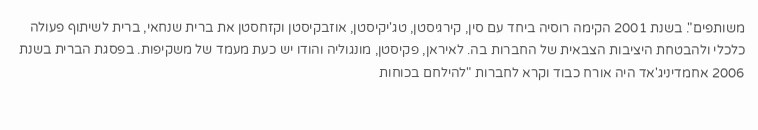משותפים". בשנת 2001 הקימה רוסיה ביחד עם סין, קירגיסטן, טג'יקיסטן, אוזבקיסטן וקזחסטן את ברית שנחאי, ברית לשיתוף פעולה כלכלי ולהבטחת היציבות הצבאית של החברות בה. לאיראן, פקיסטן, מונגוליה והודו יש כעת מעמד של משקיפות. בפסגת הברית בשנת 2006 אחמדיניג'אד היה אורח כבוד וקרא לחברות "להילחם בכוחות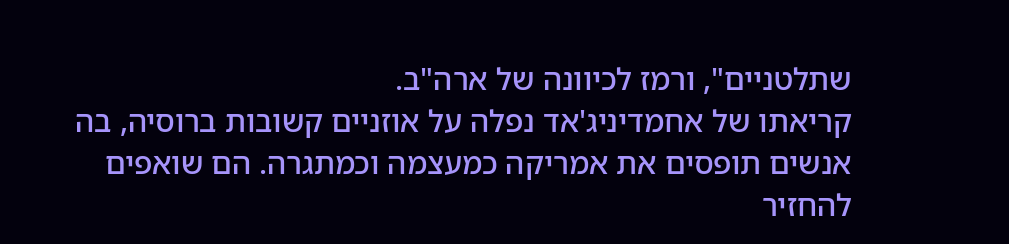שתלטניים", ורמז לכיוונה של ארה"ב.
קריאתו של אחמדיניג'אד נפלה על אוזניים קשובות ברוסיה, בה אנשים תופסים את אמריקה כמעצמה וכמתגרה. הם שואפים להחזיר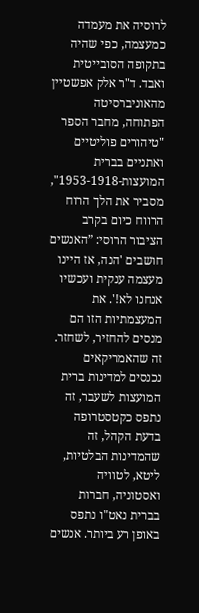לרוסיה את מעמדה כמעצמה, כפי שהיה בתקופה הסובייטית ואבד. ד"ר אלק אפשטיין מהאוניברסיטה הפתוחה, מחבר הספר "טיהורים פוליטיים ואתניים בברית המועצות-1953-1918", מסביר את הלך הרוח הרווח כיום בקרב הציבור הרוסי: ”האנשים חושבים 'הנה, אז היינו מעצמה ענקית ועכשיו אנחנו לא!'. את המעצמתיות הזו הם מנסים להחזיר, לשחזר. זה שהאמריקאים נכנסים למדינות ברית המועצות לשעבר, זה נתפס כקטסטרופה בדעת הקהל, זה שהמדינות הבלטיות, ליטא, לטוויה ואסטוניה, חברות בברית נאט"ו נתפס באופן רע ביותר. אנשים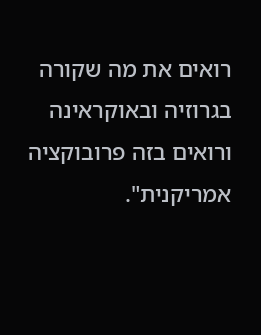רואים את מה שקורה בגרוזיה ובאוקראינה ורואים בזה פרובוקציה אמריקנית".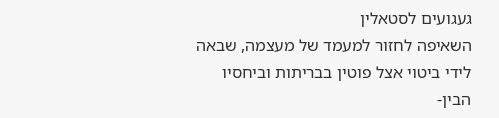געגועים לסטאלין
השאיפה לחזור למעמד של מעצמה, שבאה לידי ביטוי אצל פוטין בבריתות וביחסיו הבין-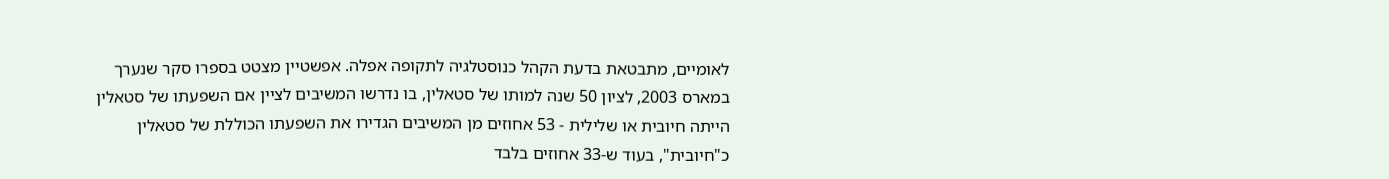לאומיים, מתבטאת בדעת הקהל כנוסטלגיה לתקופה אפלה. אפשטיין מצטט בספרו סקר שנערך במארס 2003, לציון 50 שנה למותו של סטאלין, בו נדרשו המשיבים לציין אם השפעתו של סטאלין הייתה חיובית או שלילית - 53 אחוזים מן המשיבים הגדירו את השפעתו הכוללת של סטאלין כ"חיובית", בעוד ש-33 אחוזים בלבד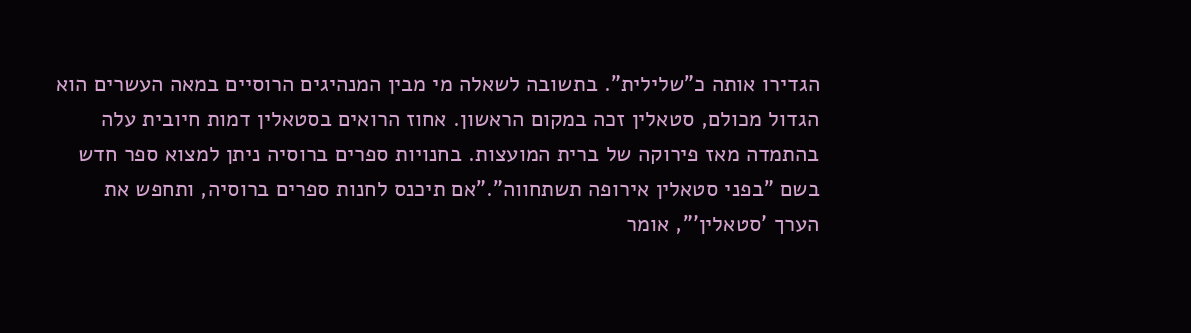הגדירו אותה כ"שלילית". בתשובה לשאלה מי מבין המנהיגים הרוסיים במאה העשרים הוא הגדול מכולם, סטאלין זכה במקום הראשון. אחוז הרואים בסטאלין דמות חיובית עלה בהתמדה מאז פירוקה של ברית המועצות. בחנויות ספרים ברוסיה ניתן למצוא ספר חדש בשם "בפני סטאלין אירופה תשתחווה".”אם תיכנס לחנות ספרים ברוסיה, ותחפש את הערך 'סטאלין'”, אומר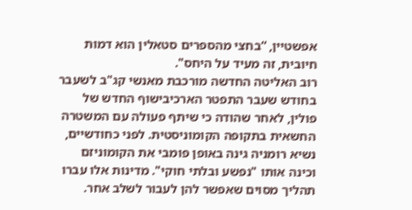אפשטיין, “בחצי מהספרים סטאלין הוא דמות חיובית, זה מעיד על היחס".
רוב האליטה החדשה מורכבת מאנשי קג"ב לשעבר
בחודש שעבר התפטר הארכיבישוף החדש של פולין, לאחר שהודה כי שיתף פעולה עם המשטרה החשאית בתקופה הקומוניסטית. לפני כחודשיים, נשיא רומניה גינה באופן פומבי את הקומוניזם וכינה אותו "נפשע ובלתי חוקי". מדינות אלו עברו תהליך מסוים שאפשר להן לעבור לשלב אחר.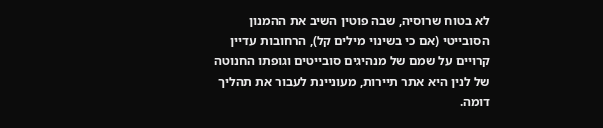לא בטוח שרוסיה, שבה פוטין השיב את ההמנון הסובייטי (אם כי בשינוי מילים קל), הרחובות עדיין קרויים על שמם של מנהיגים סובייטים וגופתו החנוטה של לנין היא אתר תיירות, מעוניינת לעבור את תהליך דומה.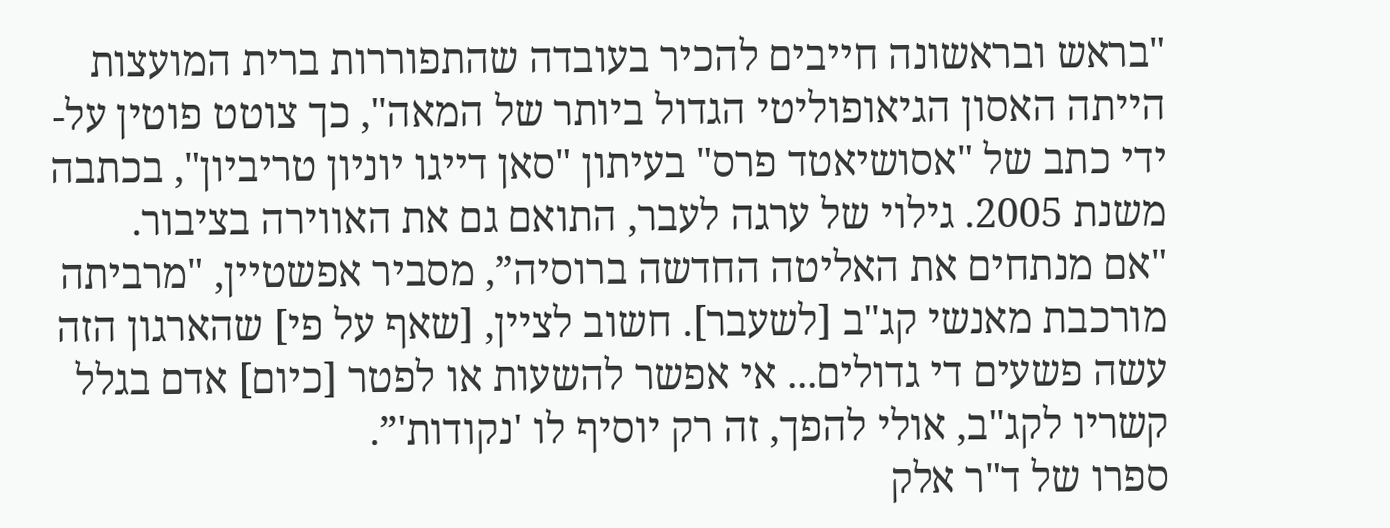"בראש ובראשונה חייבים להכיר בעובדה שהתפוררות ברית המועצות הייתה האסון הגיאופוליטי הגדול ביותר של המאה", כך צוטט פוטין על-ידי כתב של "אסושיאטד פרס" בעיתון "סאן דייגו יוניון טריביון", בכתבה משנת 2005. גילוי של ערגה לעבר, התואם גם את האווירה בציבור.
"אם מנתחים את האליטה החדשה ברוסיה”, מסביר אפשטיין, "מרביתה מורכבת מאנשי קג"ב [לשעבר]. חשוב לציין, [שאף על פי] שהארגון הזה עשה פשעים די גדולים... אי אפשר להשעות או לפטר [כיום] אדם בגלל קשריו לקג"ב, אולי להפך, זה רק יוסיף לו 'נקודות'”.
ספרו של ד"ר אלק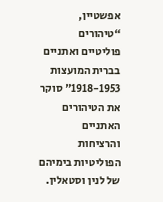אפשטיין, “טיהורים פוליטיים ואתניים בברית המועצות 1918-1953" סוקר את הטיהורים האתניים והרציחות הפוליטיות בימיהם של לנין וסטאלין.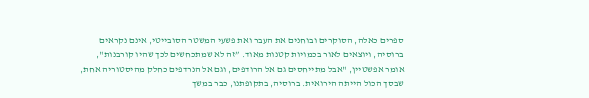ספרים כאלה, הסוקרים ובוחנים את העבר ואת פשעי המשטר הסובייטי, אינם נקראים ברוסיה, ויוצאים לאור בכמויות קטנות מאוד. ”זה לא שמתכחשים לכך שהיו קורבנות", אומר אפשטיין, "אבל מתייחסים גם אל הרודפים, וגם אל הנרדפים כחלק מהיסטוריה אחת, שבסך הכול הייתה הירואית. ברוסיה, בתקופתנו, כבר במשך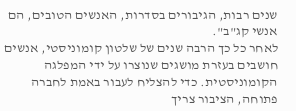שנים רבות, הגיבורים בסדרות, האנשים הטובים, הם אנשי קג"ב".
לאחר כל כך הרבה שנים של שלטון קומוניסטי, אנשים חושבים בעזרת מושגים שנוצרו על ידי המפלגה הקומוניסטית. כדי להצליח לעבור באמת לחברה פתוחה, הציבור צריך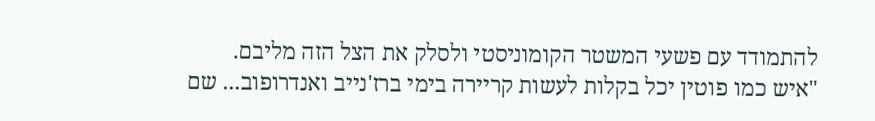להתמודד עם פשעי המשטר הקומוניסטי ולסלק את הצל הזה מליבם.
"איש כמו פוטין יכל בקלות לעשות קריירה בימי ברז'נייב ואנדרופוב... שם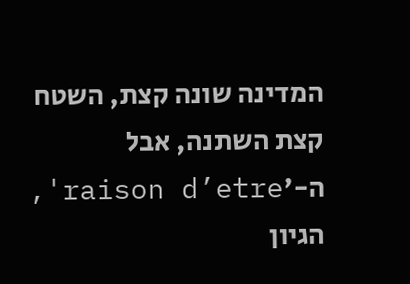המדינה שונה קצת, השטח קצת השתנה, אבל ה-'raison d’etre', הגיון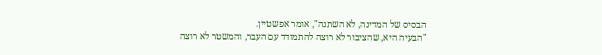הבסיס של המדינה, לא השתנה", אומר אפשטיין.
"הבעיה היא, שהציבור לא רוצה להתמודד עם העבר, והמשטר לא רוצה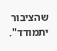שהציבור יתמודד".